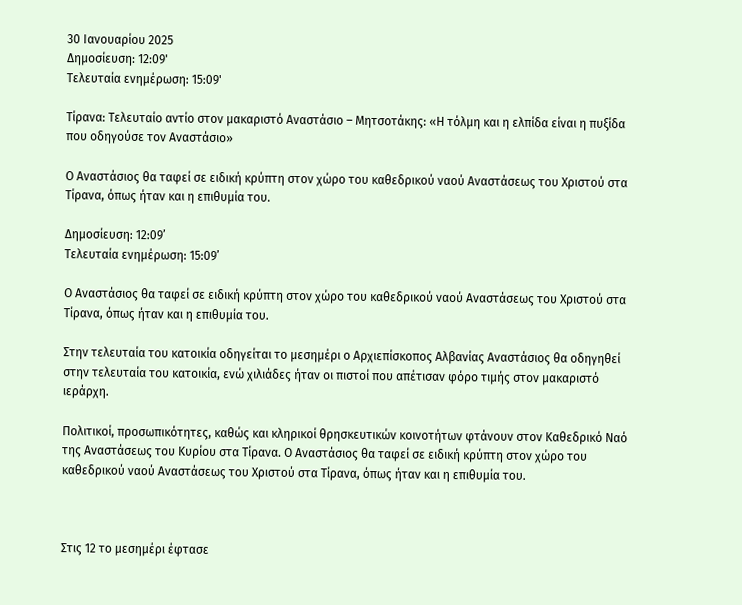30 Ιανουαρίου 2025
Δημοσίευση: 12:09'
Τελευταία ενημέρωση: 15:09'

Τίρανα: Τελευταίο αντίο στον μακαριστό Αναστάσιο – Μητσοτάκης: «Η τόλμη και η ελπίδα είναι η πυξίδα που οδηγούσε τον Αναστάσιο»

Ο Αναστάσιος θα ταφεί σε ειδική κρύπτη στον χώρο του καθεδρικού ναού Αναστάσεως του Χριστού στα Τίρανα, όπως ήταν και η επιθυμία του.

Δημοσίευση: 12:09’
Τελευταία ενημέρωση: 15:09’

Ο Αναστάσιος θα ταφεί σε ειδική κρύπτη στον χώρο του καθεδρικού ναού Αναστάσεως του Χριστού στα Τίρανα, όπως ήταν και η επιθυμία του.

Στην τελευταία του κατοικία οδηγείται το μεσημέρι ο Αρχιεπίσκοπος Αλβανίας Αναστάσιος θα οδηγηθεί στην τελευταία του κατοικία, ενώ χιλιάδες ήταν οι πιστοί που απέτισαν φόρο τιμής στον μακαριστό ιεράρχη.

Πολιτικοί, προσωπικότητες, καθώς και κληρικοί θρησκευτικών κοινοτήτων φτάνουν στον Καθεδρικό Ναό της Αναστάσεως του Κυρίου στα Τίρανα. Ο Αναστάσιος θα ταφεί σε ειδική κρύπτη στον χώρο του καθεδρικού ναού Αναστάσεως του Χριστού στα Τίρανα, όπως ήταν και η επιθυμία του.



Στις 12 το μεσημέρι έφτασε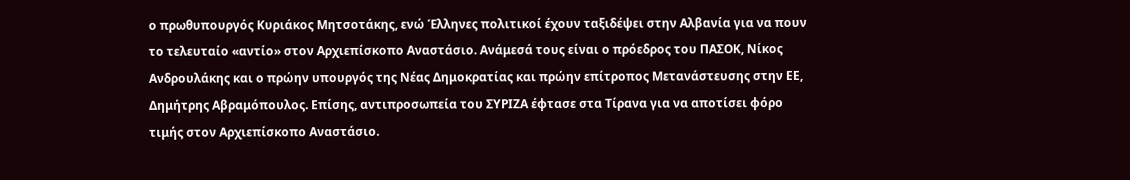ο πρωθυπουργός Κυριάκος Μητσοτάκης, ενώ Έλληνες πολιτικοί έχουν ταξιδέψει στην Αλβανία για να πουν το τελευταίο «αντίο» στον Αρχιεπίσκοπο Αναστάσιο. Ανάμεσά τους είναι ο πρόεδρος του ΠΑΣΟΚ, Νίκος Ανδρουλάκης και ο πρώην υπουργός της Νέας Δημοκρατίας και πρώην επίτροπος Μετανάστευσης στην ΕΕ, Δημήτρης Αβραμόπουλος. Επίσης, αντιπροσωπεία του ΣΥΡΙΖΑ έφτασε στα Τίρανα για να αποτίσει φόρο τιμής στον Αρχιεπίσκοπο Αναστάσιο.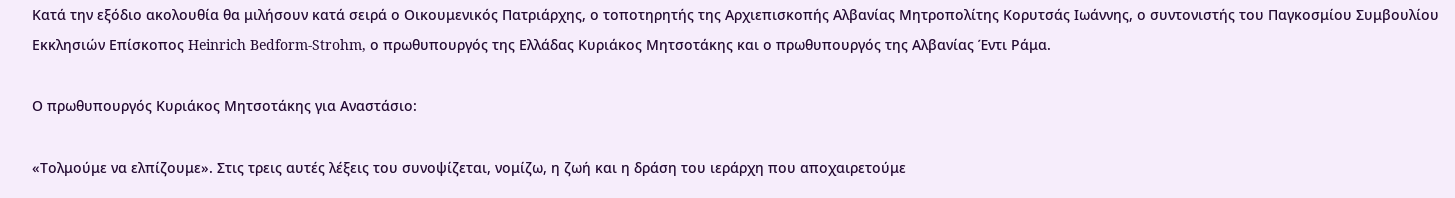Κατά την εξόδιο ακολουθία θα μιλήσουν κατά σειρά ο Οικουμενικός Πατριάρχης, ο τοποτηρητής της Αρχιεπισκοπής Αλβανίας Μητροπολίτης Κορυτσάς Ιωάννης, ο συντονιστής του Παγκοσμίου Συμβουλίου Εκκλησιών Επίσκοπος Heinrich Bedform-Strohm, ο πρωθυπουργός της Ελλάδας Κυριάκος Μητσοτάκης και ο πρωθυπουργός της Αλβανίας Έντι Ράμα.

Ο πρωθυπουργός Κυριάκος Μητσοτάκης για Αναστάσιο:

«Τολμούμε να ελπίζουμε». Στις τρεις αυτές λέξεις του συνοψίζεται, νομίζω, η ζωή και η δράση του ιεράρχη που αποχαιρετούμε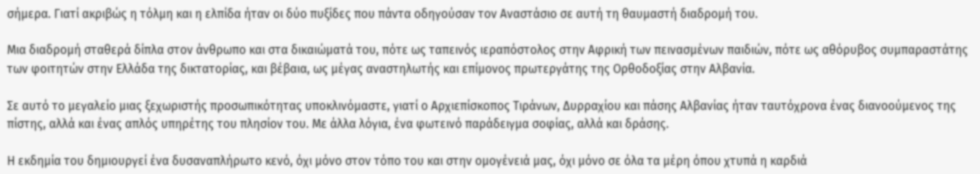σήμερα. Γιατί ακριβώς η τόλμη και η ελπίδα ήταν οι δύο πυξίδες που πάντα οδηγούσαν τον Αναστάσιο σε αυτή τη θαυμαστή διαδρομή του.

Μια διαδρομή σταθερά δίπλα στον άνθρωπο και στα δικαιώματά του, πότε ως ταπεινός ιεραπόστολος στην Αφρική των πεινασμένων παιδιών, πότε ως αθόρυβος συμπαραστάτης των φοιτητών στην Ελλάδα της δικτατορίας, και βέβαια, ως μέγας αναστηλωτής και επίμονος πρωτεργάτης της Ορθοδοξίας στην Αλβανία.

Σε αυτό το μεγαλείο μιας ξεχωριστής προσωπικότητας υποκλινόμαστε, γιατί ο Αρχιεπίσκοπος Τιράνων, Δυρραχίου και πάσης Αλβανίας ήταν ταυτόχρονα ένας διανοούμενος της πίστης, αλλά και ένας απλός υπηρέτης του πλησίον του. Με άλλα λόγια, ένα φωτεινό παράδειγμα σοφίας, αλλά και δράσης.

Η εκδημία του δημιουργεί ένα δυσαναπλήρωτο κενό, όχι μόνο στον τόπο του και στην ομογένειά μας, όχι μόνο σε όλα τα μέρη όπου χτυπά η καρδιά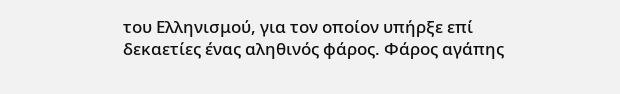του Ελληνισμού, για τον οποίον υπήρξε επί δεκαετίες ένας αληθινός φάρος. Φάρος αγάπης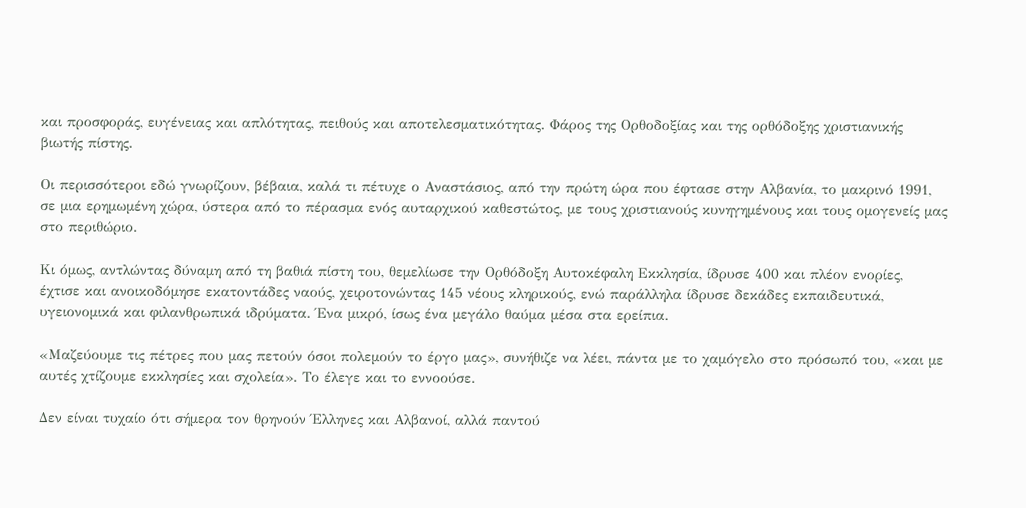και προσφοράς, ευγένειας και απλότητας, πειθούς και αποτελεσματικότητας. Φάρος της Ορθοδοξίας και της ορθόδοξης χριστιανικής βιωτής πίστης.

Οι περισσότεροι εδώ γνωρίζουν, βέβαια, καλά τι πέτυχε ο Αναστάσιος, από την πρώτη ώρα που έφτασε στην Αλβανία, το μακρινό 1991, σε μια ερημωμένη χώρα, ύστερα από το πέρασμα ενός αυταρχικού καθεστώτος, με τους χριστιανούς κυνηγημένους και τους ομογενείς μας στο περιθώριο.

Κι όμως, αντλώντας δύναμη από τη βαθιά πίστη του, θεμελίωσε την Ορθόδοξη Αυτοκέφαλη Εκκλησία, ίδρυσε 400 και πλέον ενορίες, έχτισε και ανοικοδόμησε εκατοντάδες ναούς, χειροτονώντας 145 νέους κληρικούς, ενώ παράλληλα ίδρυσε δεκάδες εκπαιδευτικά, υγειονομικά και φιλανθρωπικά ιδρύματα. Ένα μικρό, ίσως ένα μεγάλο θαύμα μέσα στα ερείπια.

«Μαζεύουμε τις πέτρες που μας πετούν όσοι πολεμούν το έργο μας», συνήθιζε να λέει, πάντα με το χαμόγελο στο πρόσωπό του, «και με αυτές χτίζουμε εκκλησίες και σχολεία». Το έλεγε και το εννοούσε.

Δεν είναι τυχαίο ότι σήμερα τον θρηνούν Έλληνες και Αλβανοί, αλλά παντού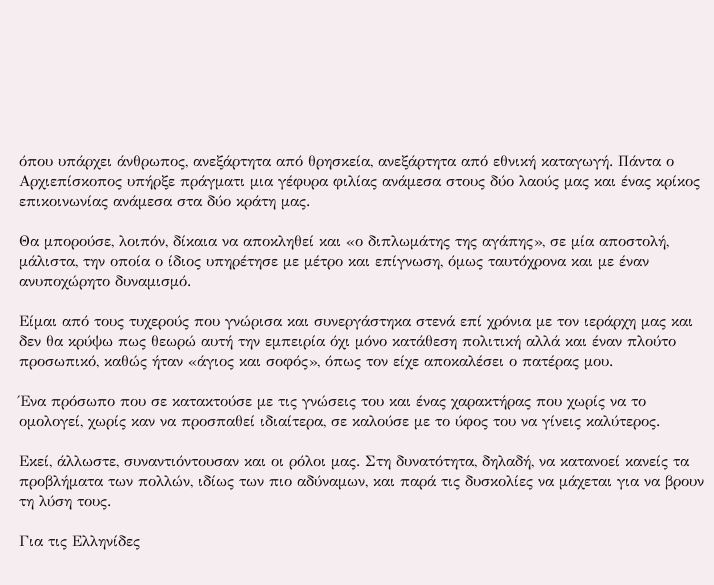όπου υπάρχει άνθρωπος, ανεξάρτητα από θρησκεία, ανεξάρτητα από εθνική καταγωγή. Πάντα ο Αρχιεπίσκοπος υπήρξε πράγματι μια γέφυρα φιλίας ανάμεσα στους δύο λαούς μας και ένας κρίκος επικοινωνίας ανάμεσα στα δύο κράτη μας.

Θα μπορούσε, λοιπόν, δίκαια να αποκληθεί και «ο διπλωμάτης της αγάπης», σε μία αποστολή, μάλιστα, την οποία ο ίδιος υπηρέτησε με μέτρο και επίγνωση, όμως ταυτόχρονα και με έναν ανυποχώρητο δυναμισμό.

Είμαι από τους τυχερούς που γνώρισα και συνεργάστηκα στενά επί χρόνια με τον ιεράρχη μας και δεν θα κρύψω πως θεωρώ αυτή την εμπειρία όχι μόνο κατάθεση πολιτική αλλά και έναν πλούτο προσωπικό, καθώς ήταν «άγιος και σοφός», όπως τον είχε αποκαλέσει ο πατέρας μου.

Ένα πρόσωπο που σε κατακτούσε με τις γνώσεις του και ένας χαρακτήρας που χωρίς να το ομολογεί, χωρίς καν να προσπαθεί ιδιαίτερα, σε καλούσε με το ύφος του να γίνεις καλύτερος.

Εκεί, άλλωστε, συναντιόντουσαν και οι ρόλοι μας. Στη δυνατότητα, δηλαδή, να κατανοεί κανείς τα προβλήματα των πολλών, ιδίως των πιο αδύναμων, και παρά τις δυσκολίες να μάχεται για να βρουν τη λύση τους.

Για τις Ελληνίδες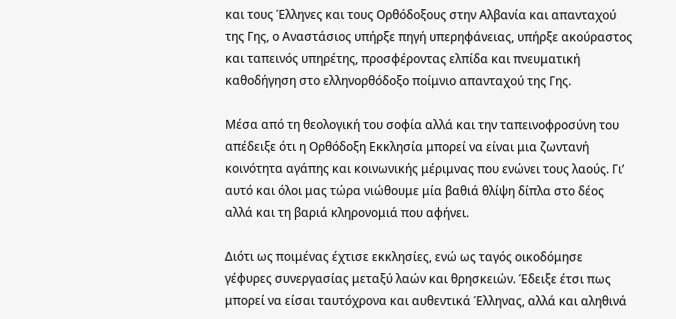και τους Έλληνες και τους Ορθόδοξους στην Αλβανία και απανταχού της Γης, ο Αναστάσιος υπήρξε πηγή υπερηφάνειας, υπήρξε ακούραστος και ταπεινός υπηρέτης, προσφέροντας ελπίδα και πνευματική καθοδήγηση στο ελληνορθόδοξο ποίμνιο απανταχού της Γης.

Μέσα από τη θεολογική του σοφία αλλά και την ταπεινοφροσύνη του απέδειξε ότι η Ορθόδοξη Εκκλησία μπορεί να είναι μια ζωντανή κοινότητα αγάπης και κοινωνικής μέριμνας που ενώνει τους λαούς. Γι’ αυτό και όλοι μας τώρα νιώθουμε μία βαθιά θλίψη δίπλα στο δέος αλλά και τη βαριά κληρονομιά που αφήνει.

Διότι ως ποιμένας έχτισε εκκλησίες, ενώ ως ταγός οικοδόμησε γέφυρες συνεργασίας μεταξύ λαών και θρησκειών. Έδειξε έτσι πως μπορεί να είσαι ταυτόχρονα και αυθεντικά Έλληνας, αλλά και αληθινά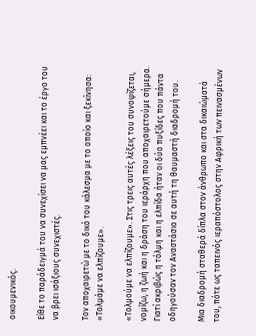οικουμενικός.

Είθε το παράδειγμά του να συνεχίσει να μας εμπνέει και το έργο του να βρει ισάξιους συνεχιστές.

Τον αποχαιρετώ με το δικό του κάλεσμα με το οποίο και ξεκίνησα: «Τολμάμε να ελπίζουμε».

«Τολμούμε να ελπίζουμε». Στις τρεις αυτές λέξεις του συνοψίζεται, νομίζω, η ζωή και η δράση του ιεράρχη που αποχαιρετούμε σήμερα. Γιατί ακριβώς η τόλμη και η ελπίδα ήταν οι δύο πυξίδες που πάντα οδηγούσαν τον Αναστάσιο σε αυτή τη θαυμαστή διαδρομή του.

Μια διαδρομή σταθερά δίπλα στον άνθρωπο και στα δικαιώματά του, πότε ως ταπεινός ιεραπόστολος στην Αφρική των πεινασμένων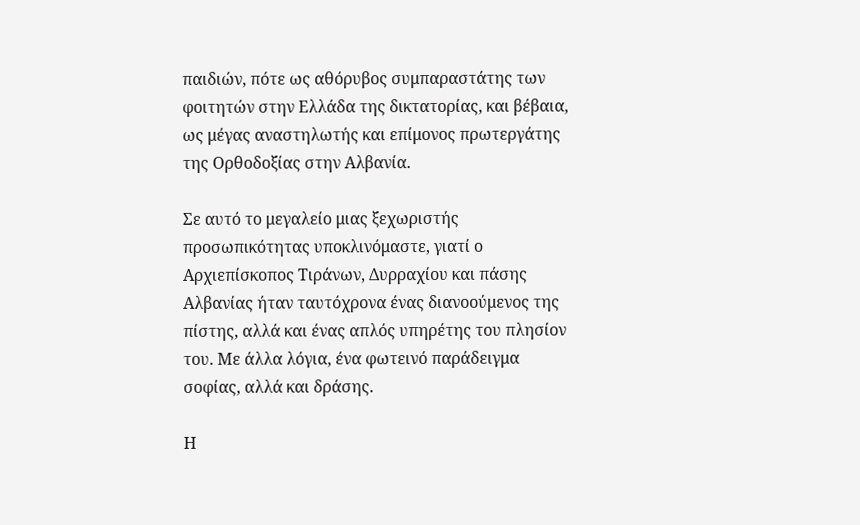παιδιών, πότε ως αθόρυβος συμπαραστάτης των φοιτητών στην Ελλάδα της δικτατορίας, και βέβαια, ως μέγας αναστηλωτής και επίμονος πρωτεργάτης της Ορθοδοξίας στην Αλβανία.

Σε αυτό το μεγαλείο μιας ξεχωριστής προσωπικότητας υποκλινόμαστε, γιατί ο Αρχιεπίσκοπος Τιράνων, Δυρραχίου και πάσης Αλβανίας ήταν ταυτόχρονα ένας διανοούμενος της πίστης, αλλά και ένας απλός υπηρέτης του πλησίον του. Με άλλα λόγια, ένα φωτεινό παράδειγμα σοφίας, αλλά και δράσης.

Η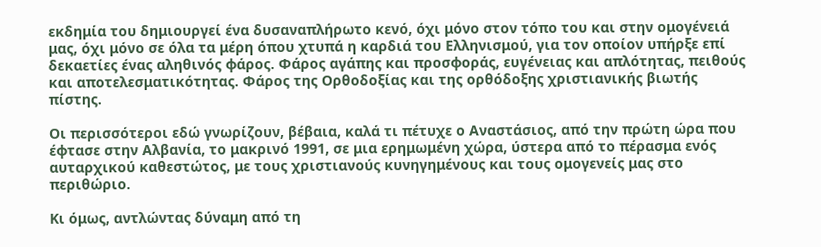εκδημία του δημιουργεί ένα δυσαναπλήρωτο κενό, όχι μόνο στον τόπο του και στην ομογένειά μας, όχι μόνο σε όλα τα μέρη όπου χτυπά η καρδιά του Ελληνισμού, για τον οποίον υπήρξε επί δεκαετίες ένας αληθινός φάρος. Φάρος αγάπης και προσφοράς, ευγένειας και απλότητας, πειθούς και αποτελεσματικότητας. Φάρος της Ορθοδοξίας και της ορθόδοξης χριστιανικής βιωτής πίστης.

Οι περισσότεροι εδώ γνωρίζουν, βέβαια, καλά τι πέτυχε ο Αναστάσιος, από την πρώτη ώρα που έφτασε στην Αλβανία, το μακρινό 1991, σε μια ερημωμένη χώρα, ύστερα από το πέρασμα ενός αυταρχικού καθεστώτος, με τους χριστιανούς κυνηγημένους και τους ομογενείς μας στο περιθώριο.

Κι όμως, αντλώντας δύναμη από τη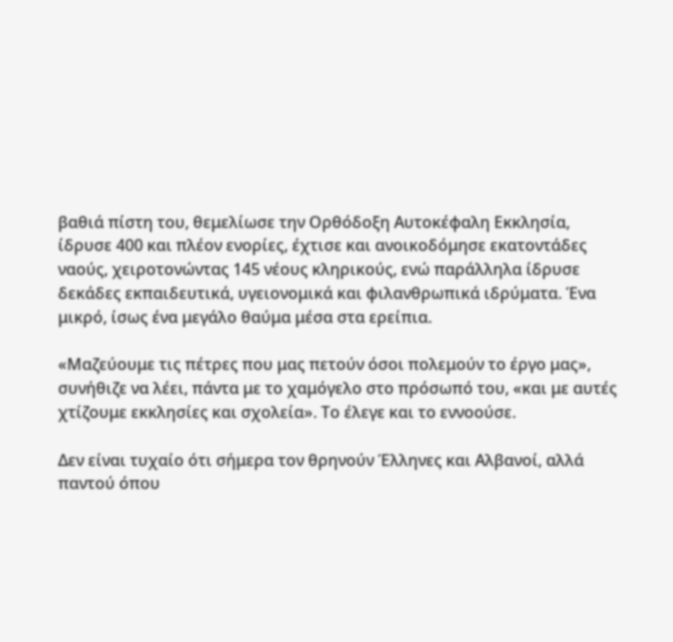βαθιά πίστη του, θεμελίωσε την Ορθόδοξη Αυτοκέφαλη Εκκλησία, ίδρυσε 400 και πλέον ενορίες, έχτισε και ανοικοδόμησε εκατοντάδες ναούς, χειροτονώντας 145 νέους κληρικούς, ενώ παράλληλα ίδρυσε δεκάδες εκπαιδευτικά, υγειονομικά και φιλανθρωπικά ιδρύματα. Ένα μικρό, ίσως ένα μεγάλο θαύμα μέσα στα ερείπια.

«Μαζεύουμε τις πέτρες που μας πετούν όσοι πολεμούν το έργο μας», συνήθιζε να λέει, πάντα με το χαμόγελο στο πρόσωπό του, «και με αυτές χτίζουμε εκκλησίες και σχολεία». Το έλεγε και το εννοούσε.

Δεν είναι τυχαίο ότι σήμερα τον θρηνούν Έλληνες και Αλβανοί, αλλά παντού όπου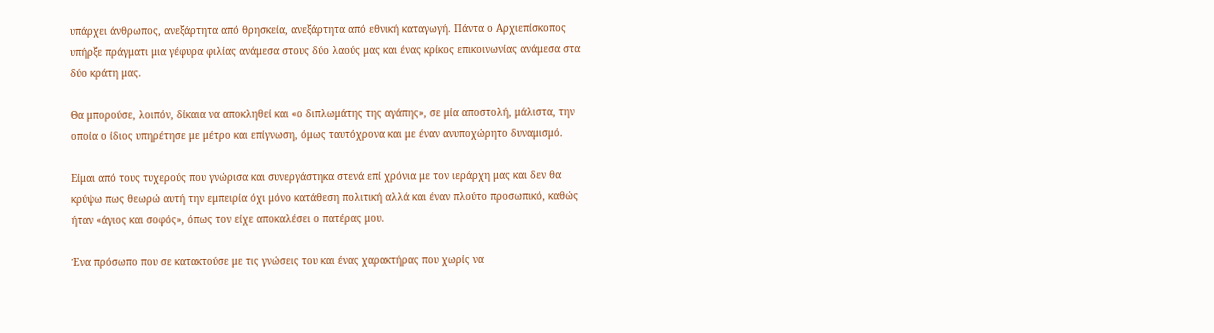υπάρχει άνθρωπος, ανεξάρτητα από θρησκεία, ανεξάρτητα από εθνική καταγωγή. Πάντα ο Αρχιεπίσκοπος υπήρξε πράγματι μια γέφυρα φιλίας ανάμεσα στους δύο λαούς μας και ένας κρίκος επικοινωνίας ανάμεσα στα δύο κράτη μας.

Θα μπορούσε, λοιπόν, δίκαια να αποκληθεί και «ο διπλωμάτης της αγάπης», σε μία αποστολή, μάλιστα, την οποία ο ίδιος υπηρέτησε με μέτρο και επίγνωση, όμως ταυτόχρονα και με έναν ανυποχώρητο δυναμισμό.

Είμαι από τους τυχερούς που γνώρισα και συνεργάστηκα στενά επί χρόνια με τον ιεράρχη μας και δεν θα κρύψω πως θεωρώ αυτή την εμπειρία όχι μόνο κατάθεση πολιτική αλλά και έναν πλούτο προσωπικό, καθώς ήταν «άγιος και σοφός», όπως τον είχε αποκαλέσει ο πατέρας μου.

Ένα πρόσωπο που σε κατακτούσε με τις γνώσεις του και ένας χαρακτήρας που χωρίς να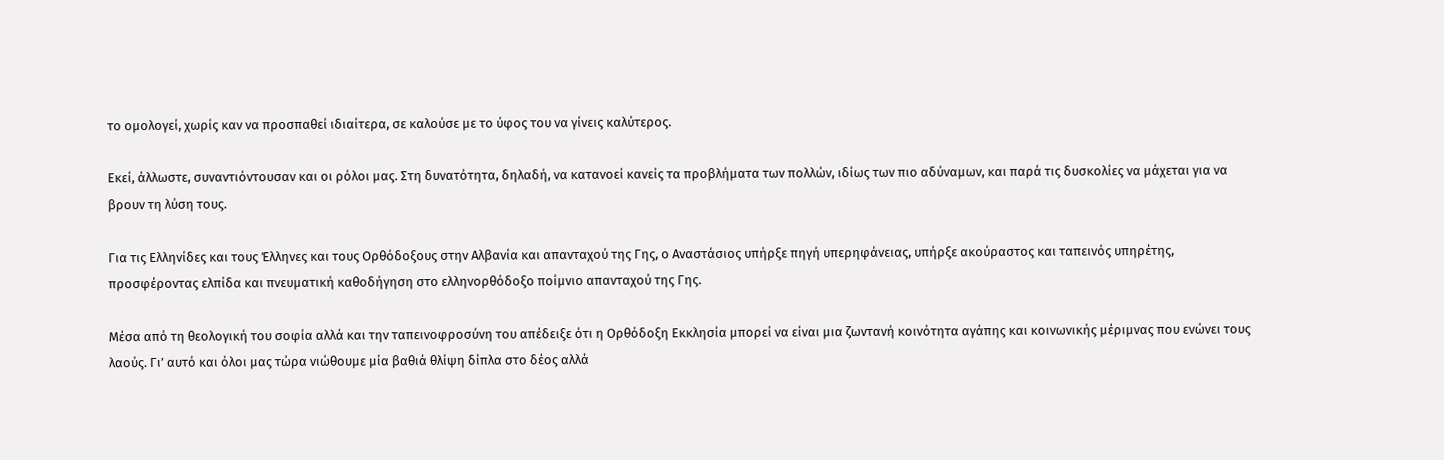το ομολογεί, χωρίς καν να προσπαθεί ιδιαίτερα, σε καλούσε με το ύφος του να γίνεις καλύτερος.

Εκεί, άλλωστε, συναντιόντουσαν και οι ρόλοι μας. Στη δυνατότητα, δηλαδή, να κατανοεί κανείς τα προβλήματα των πολλών, ιδίως των πιο αδύναμων, και παρά τις δυσκολίες να μάχεται για να βρουν τη λύση τους.

Για τις Ελληνίδες και τους Έλληνες και τους Ορθόδοξους στην Αλβανία και απανταχού της Γης, ο Αναστάσιος υπήρξε πηγή υπερηφάνειας, υπήρξε ακούραστος και ταπεινός υπηρέτης, προσφέροντας ελπίδα και πνευματική καθοδήγηση στο ελληνορθόδοξο ποίμνιο απανταχού της Γης.

Μέσα από τη θεολογική του σοφία αλλά και την ταπεινοφροσύνη του απέδειξε ότι η Ορθόδοξη Εκκλησία μπορεί να είναι μια ζωντανή κοινότητα αγάπης και κοινωνικής μέριμνας που ενώνει τους λαούς. Γι’ αυτό και όλοι μας τώρα νιώθουμε μία βαθιά θλίψη δίπλα στο δέος αλλά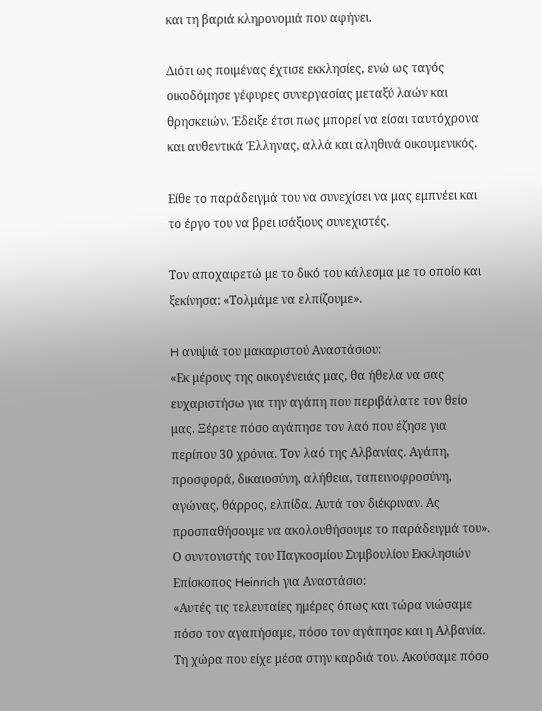και τη βαριά κληρονομιά που αφήνει.

Διότι ως ποιμένας έχτισε εκκλησίες, ενώ ως ταγός οικοδόμησε γέφυρες συνεργασίας μεταξύ λαών και θρησκειών. Έδειξε έτσι πως μπορεί να είσαι ταυτόχρονα και αυθεντικά Έλληνας, αλλά και αληθινά οικουμενικός.

Είθε το παράδειγμά του να συνεχίσει να μας εμπνέει και το έργο του να βρει ισάξιους συνεχιστές.

Τον αποχαιρετώ με το δικό του κάλεσμα με το οποίο και ξεκίνησα: «Τολμάμε να ελπίζουμε».

H ανιψιά του μακαριστού Αναστάσιου:
«Εκ μέρους της οικογένειάς μας, θα ήθελα να σας ευχαριστήσω για την αγάπη που περιβάλατε τον θείο μας. Ξέρετε πόσο αγάπησε τον λαό που έζησε για περίπου 30 χρόνια. Τον λαό της Αλβανίας. Αγάπη, προσφορά, δικαιοσύνη, αλήθεια, ταπεινοφροσύνη, αγώνας, θάρρος, ελπίδα. Αυτά τον διέκριναν. Ας προσπαθήσουμε να ακολουθήσουμε το παράδειγμά του».
Ο συντονιστής του Παγκοσμίου Συμβουλίου Εκκλησιών Επίσκοπος Heinrich για Αναστάσιο:
«Αυτές τις τελευταίες ημέρες όπως και τώρα νιώσαμε πόσο τον αγαπήσαμε, πόσο τον αγάπησε και η Αλβανία. Τη χώρα που είχε μέσα στην καρδιά του. Ακούσαμε πόσο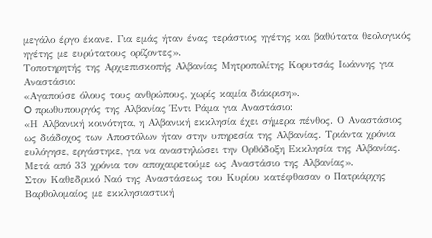μεγάλο έργο έκανε. Για εμάς ήταν ένας τεράστιος ηγέτης και βαθύτατα θεολογικός ηγέτης με ευρύτατους ορίζοντες».
Τοποτηρητής της Αρχιεπισκοπής Αλβανίας Μητροπολίτης Κορυτσάς Ιωάννης για Αναστάσιο:
«Αγαπούσε όλους τους ανθρώπους, χωρίς καμία διάκριση».
O πρωθυπουργός της Αλβανίας Έντι Ράμα για Αναστάσιο:
«Η Αλβανική κοινότητα, η Αλβανική εκκλησία έχει σήμερα πένθος. Ο Αναστάσιος ως διάδοχος των Αποστόλων ήταν στην υπηρεσία της Αλβανίας. Τριάντα χρόνια ευλόγησε, εργάστηκε, για να αναστηλώσει την Ορθόδοξη Εκκλησία της Αλβανίας. Μετά από 33 χρόνια τον αποχαιρετούμε ως Αναστάσιο της Αλβανίας».
Στον Καθεδρικό Ναό της Αναστάσεως του Κυρίου κατέφθασαν ο Πατριάρχης Βαρθολομαίος με εκκλησιαστική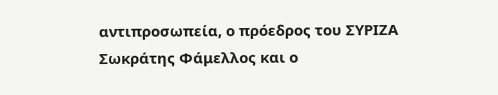αντιπροσωπεία, ο πρόεδρος του ΣΥΡΙΖΑ Σωκράτης Φάμελλος και ο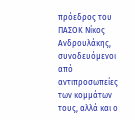πρόεδρος του ΠΑΣΟΚ Νίκος Ανδρουλάκης, συνοδευόμενοι από αντιπροσωπείες των κομμάτων τους, αλλά και ο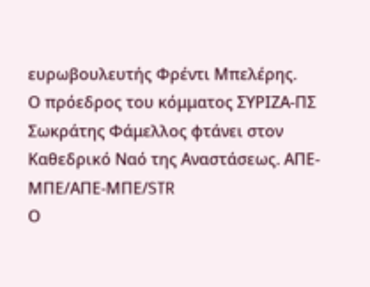ευρωβουλευτής Φρέντι Μπελέρης.
Ο πρόεδρος του κόμματος ΣΥΡΙΖΑ-ΠΣ Σωκράτης Φάμελλος φτάνει στον Καθεδρικό Ναό της Αναστάσεως. ΑΠΕ-ΜΠΕ/ΑΠΕ-ΜΠΕ/STR
Ο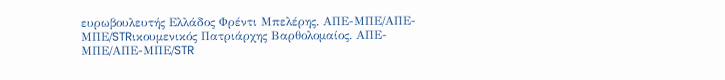ευρωβουλευτής Ελλάδος Φρέντι Μπελέρης. ΑΠΕ-ΜΠΕ/ΑΠΕ-ΜΠΕ/STRικουμενικός Πατριάρχης Βαρθολομαίος. ΑΠΕ-ΜΠΕ/ΑΠΕ-ΜΠΕ/STR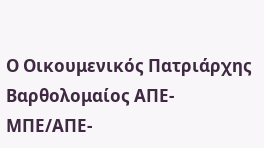Ο Οικουμενικός Πατριάρχης Βαρθολομαίος ΑΠΕ-ΜΠΕ/ΑΠΕ-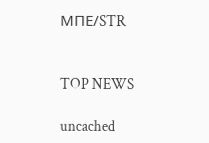ΜΠΕ/STR


TOP NEWS

uncached